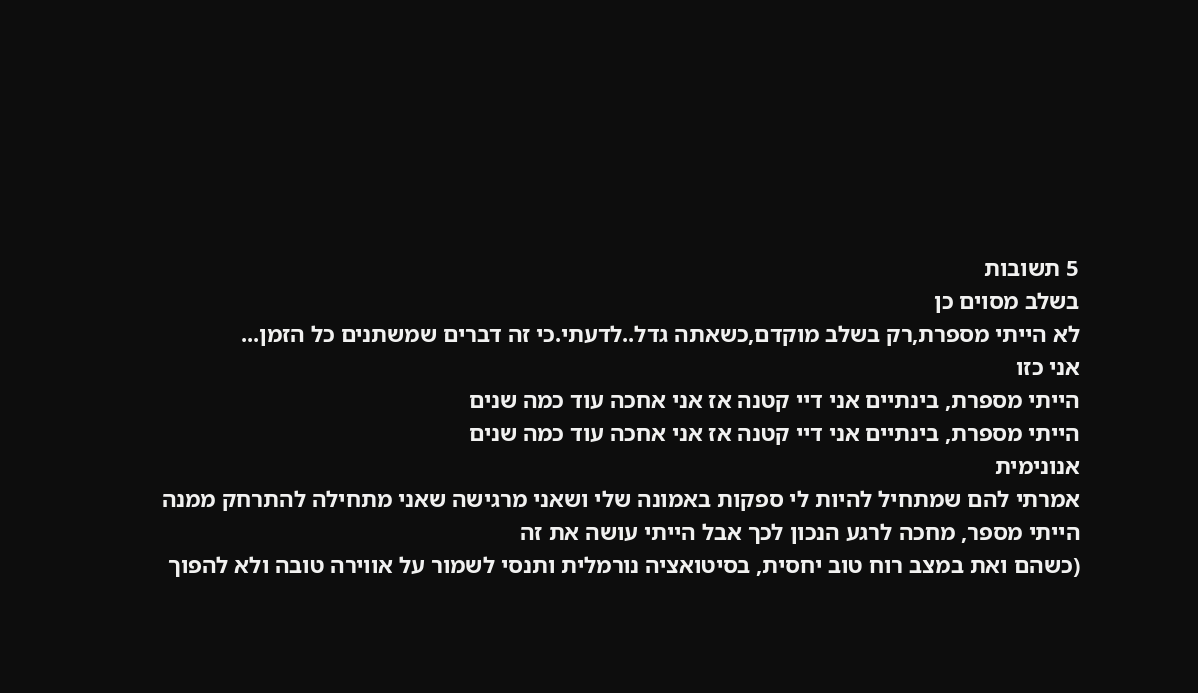5 תשובות
בשלב מסוים כן
לא הייתי מספרת,רק בשלב מוקדם,כשאתה גדל..לדעתי.כי זה דברים שמשתנים כל הזמן...
אני כזו
הייתי מספרת, בינתיים אני דיי קטנה אז אני אחכה עוד כמה שנים
הייתי מספרת, בינתיים אני דיי קטנה אז אני אחכה עוד כמה שנים
אנונימית
אמרתי להם שמתחיל להיות לי ספקות באמונה שלי ושאני מרגישה שאני מתחילה להתרחק ממנה
הייתי מספר, מחכה לרגע הנכון לכך אבל הייתי עושה את זה
(כשהם ואת במצב רוח טוב יחסית, בסיטואציה נורמלית ותנסי לשמור על אווירה טובה ולא להפוך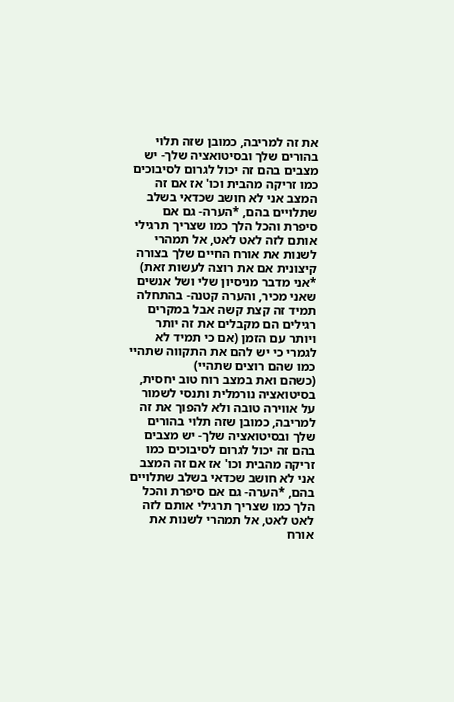את זה למריבה, כמובן שזה תלוי בהורים שלך ובסיטואציה שלך- יש מצבים בהם זה יכול לגרום לסיבוכים כמו זריקה מהבית וכו' אז אם זה המצב אני לא חושב שכדאי בשלב שתלויים בהם, *הערה- גם אם סיפרת והכל הלך כמו שצריך תרגילי אותם לזה לאט לאט, אל תמהרי לשנות את אורח החיים שלך בצורה קיצונית אם את רוצה לעשות זאת)
*אני מדבר מניסיון שלי ושל אנשים שאני מכיר, והערה קטנה- בהתחלה תמיד זה קצת קשה אבל במקרים רגילים הם מקבלים את זה יותר ויותר עם הזמן (אם כי תמיד לא לגמרי כי יש להם את התקווה שתהיי כמו שהם רוצים שתהיי)
(כשהם ואת במצב רוח טוב יחסית, בסיטואציה נורמלית ותנסי לשמור על אווירה טובה ולא להפוך את זה למריבה, כמובן שזה תלוי בהורים שלך ובסיטואציה שלך- יש מצבים בהם זה יכול לגרום לסיבוכים כמו זריקה מהבית וכו' אז אם זה המצב אני לא חושב שכדאי בשלב שתלויים בהם, *הערה- גם אם סיפרת והכל הלך כמו שצריך תרגילי אותם לזה לאט לאט, אל תמהרי לשנות את אורח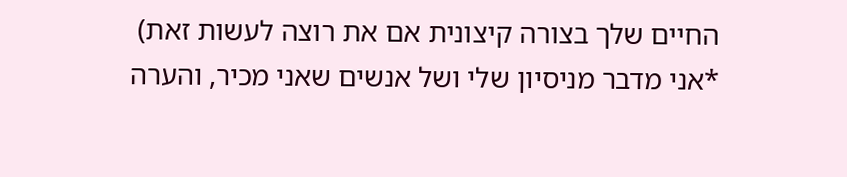החיים שלך בצורה קיצונית אם את רוצה לעשות זאת)
*אני מדבר מניסיון שלי ושל אנשים שאני מכיר, והערה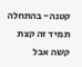קטנה- בהתחלה תמיד זה קצת קשה אבל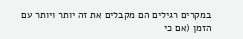במקרים רגילים הם מקבלים את זה יותר ויותר עם הזמן (אם כי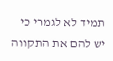תמיד לא לגמרי כי יש להם את התקווה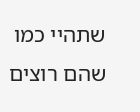שתהיי כמו שהם רוצים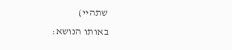שתהיי)
באותו הנושא: